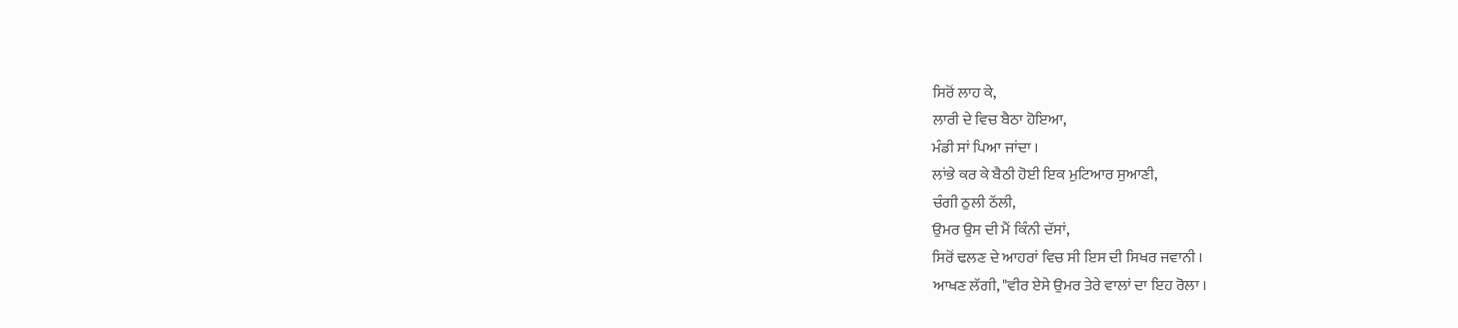ਸਿਰੋਂ ਲਾਹ ਕੇ,
ਲਾਰੀ ਦੇ ਵਿਚ ਬੈਠਾ ਹੋਇਆ,
ਮੰਡੀ ਸਾਂ ਪਿਆ ਜਾਂਦਾ ।
ਲਾਂਭੇ ਕਰ ਕੇ ਬੈਠੀ ਹੋਈ ਇਕ ਮੁਟਿਆਰ ਸੁਆਣੀ,
ਚੰਗੀ ਠੁਲੀ ਠੱਲੀ,
ਉਮਰ ਉਸ ਦੀ ਮੈਂ ਕਿੰਨੀ ਦੱਸਾਂ,
ਸਿਰੋਂ ਢਲਣ ਦੇ ਆਹਰਾਂ ਵਿਚ ਸੀ ਇਸ ਦੀ ਸਿਖਰ ਜਵਾਨੀ ।
ਆਖਣ ਲੱਗੀ, "ਵੀਰ ਏਸੇ ਉਮਰ ਤੇਰੇ ਵਾਲਾਂ ਦਾ ਇਹ ਰੋਲਾ ।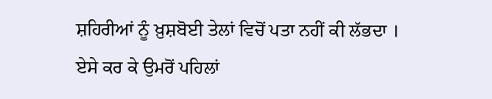ਸ਼ਹਿਰੀਆਂ ਨੂੰ ਖ਼ੁਸ਼ਬੋਈ ਤੇਲਾਂ ਵਿਚੋਂ ਪਤਾ ਨਹੀਂ ਕੀ ਲੱਭਦਾ ।
ਏਸੇ ਕਰ ਕੇ ਉਮਰੋਂ ਪਹਿਲਾਂ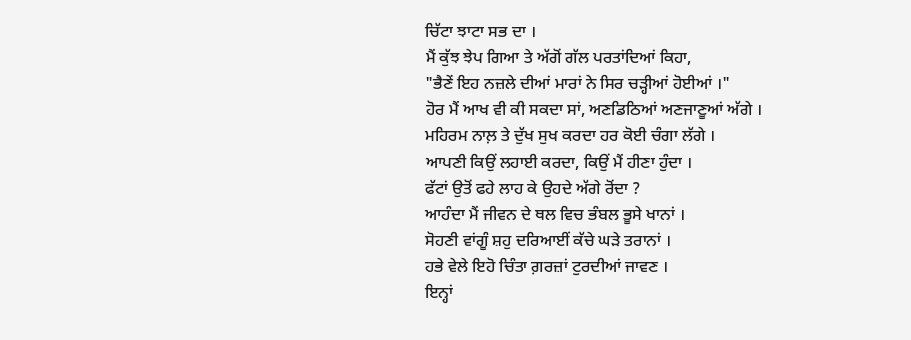ਚਿੱਟਾ ਝਾਟਾ ਸਭ ਦਾ ।
ਮੈਂ ਕੁੱਝ ਝੇਪ ਗਿਆ ਤੇ ਅੱਗੋਂ ਗੱਲ ਪਰਤਾਂਦਿਆਂ ਕਿਹਾ,
"ਭੈਣੇਂ ਇਹ ਨਜ਼ਲੇ ਦੀਆਂ ਮਾਰਾਂ ਨੇ ਸਿਰ ਚੜ੍ਹੀਆਂ ਹੋਈਆਂ ।"
ਹੋਰ ਮੈਂ ਆਖ ਵੀ ਕੀ ਸਕਦਾ ਸਾਂ, ਅਣਡਿਠਿਆਂ ਅਣਜਾਣੂਆਂ ਅੱਗੇ ।
ਮਹਿਰਮ ਨਾਲ਼ ਤੇ ਦੁੱਖ ਸੁਖ ਕਰਦਾ ਹਰ ਕੋਈ ਚੰਗਾ ਲੱਗੇ ।
ਆਪਣੀ ਕਿਉਂ ਲਹਾਈ ਕਰਦਾ, ਕਿਉਂ ਮੈਂ ਹੀਣਾ ਹੁੰਦਾ ।
ਫੱਟਾਂ ਉਤੋਂ ਫਹੇ ਲਾਹ ਕੇ ਉਹਦੇ ਅੱਗੇ ਰੋਂਦਾ ?
ਆਹੰਦਾ ਮੈਂ ਜੀਵਨ ਦੇ ਥਲ ਵਿਚ ਭੰਬਲ ਭੂਸੇ ਖਾਨਾਂ ।
ਸੋਹਣੀ ਵਾਂਗੂੰ ਸ਼ਹੁ ਦਰਿਆਈਂ ਕੱਚੇ ਘੜੇ ਤਰਾਨਾਂ ।
ਹਭੇ ਵੇਲੇ ਇਹੋ ਚਿੰਤਾ ਗ਼ਰਜ਼ਾਂ ਟੁਰਦੀਆਂ ਜਾਵਣ ।
ਇਨ੍ਹਾਂ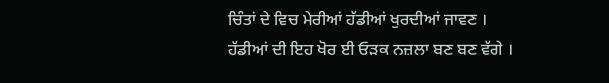ਚਿੰਤਾਂ ਦੇ ਵਿਚ ਮੇਰੀਆਂ ਹੱਡੀਆਂ ਖੁਰਦੀਆਂ ਜਾਵਣ ।
ਹੱਡੀਆਂ ਦੀ ਇਹ ਖੋਰ ਈ ਓੜਕ ਨਜ਼ਲਾ ਬਣ ਬਣ ਵੱਗੇ ।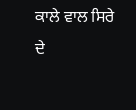ਕਾਲੇ ਵਾਲ ਸਿਰੇ ਦੇ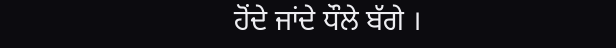ਹੋਂਦੇ ਜਾਂਦੇ ਧੌਲੇ ਬੱਗੇ ।